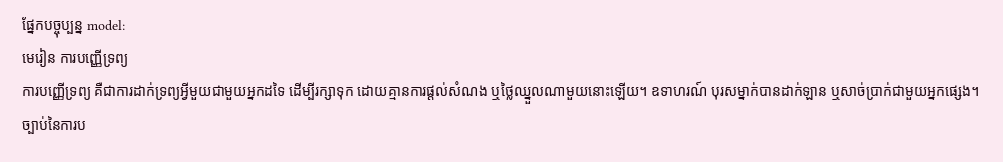ផ្នែកបច្ចុប្បន្ន model:
មេរៀន ការបញ្ញើទ្រព្យ
ការបញ្ញើទ្រព្យ គឺជាការដាក់ទ្រព្យអ្វីមួយជាមួយអ្នកដទៃ ដើម្បីរក្សាទុក ដោយគ្មានការផ្តល់សំណង ឬថ្លៃឈ្នួលណាមួយនោះឡើយ។ ឧទាហរណ៍ បុរសម្នាក់បានដាក់ឡាន ឬសាច់ប្រាក់ជាមួយអ្នកផ្សេង។
ច្បាប់នៃការប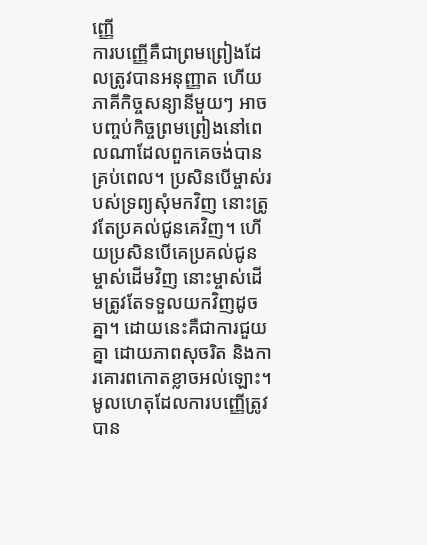ញ្ញើ
ការបញ្ញើគឺជាព្រមព្រៀងដែលត្រូវបានអនុញ្ញាត ហើយភាគីកិច្ចសន្យានីមួយៗ អាចបញ្ចប់កិច្ចព្រមព្រៀងនៅពេលណាដែលពួកគេចង់បានគ្រប់ពេល។ ប្រសិនបើម្ចាស់របស់ទ្រព្យសុំមកវិញ នោះត្រូវតែប្រគល់ជូនគេវិញ។ ហើយប្រសិនបើគេប្រគល់ជូនម្ចាស់ដើមវិញ នោះម្ចាស់ដើមត្រូវតែទទួលយកវិញដូចគ្នា។ ដោយនេះគឺជាការជួយគ្នា ដោយភាពសុចរិត និងការគោរពកោតខ្លាចអល់ឡោះ។
មូលហេតុដែលការបញ្ញើត្រូវបាន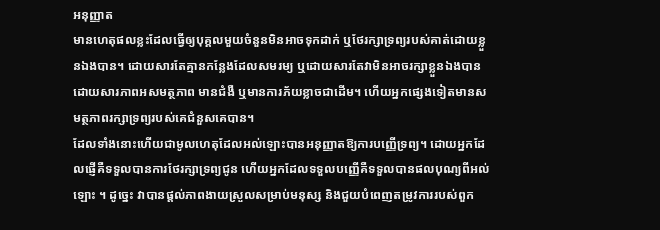អនុញ្ញាត
មានហេតុផលខ្លះដែលធ្វើឲ្យបុគ្គលមួយចំនួនមិនអាចទុកដាក់ ឬថែរក្សាទ្រព្យរបស់គាត់ដោយខ្លួនឯងបាន។ ដោយសារតែគ្មានកន្លែងដែលសមរម្យ ឬដោយសារតែវាមិនអាចរក្សាខ្លួនឯងបាន ដោយសារភាពអសមត្ថភាព មានជំងឺ ឬមានការភ័យខ្លាចជាដើម។ ហើយអ្នកផ្សេងទៀតមានសមត្ថភាពរក្សាទ្រព្យរបស់គេជំនួសគេបាន។
ដែលទាំងនោះហើយជាមូលហេតុដែលអល់ឡោះបានអនុញ្ញាតឱ្យការបញ្ញើទ្រព្យ។ ដោយអ្នកដែលផ្ញើគឺទទួលបានការថែរក្សាទ្រព្យជូន ហើយអ្នកដែលទទួលបញ្ញើគឺទទួលបានផលបុណ្យពីអល់ឡោះ ។ ដូច្នេះ វាបានផ្តល់ភាពងាយស្រួលសម្រាប់មនុស្ស និងជួយបំពេញតម្រូវការរបស់ពួក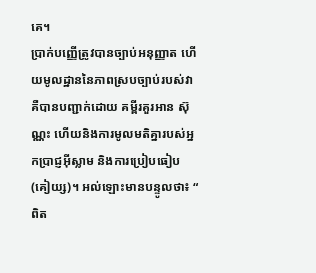គេ។
ប្រាក់បញ្ញើត្រូវបានច្បាប់អនុញ្ញាត ហើយមូលដ្ឋាននៃភាពស្របច្បាប់របស់វា គឺបានបញ្ជាក់ដោយ គម្ពីរគួរអាន ស៊ុណ្ណះ ហើយនិងការមូលមតិគ្នារបស់អ្នកប្រាជ្ញអ៊ីស្លាម និងការប្រៀបធៀប(គៀយ្ស)។ អល់ឡោះមានបន្ទូលថា៖ “ ពិត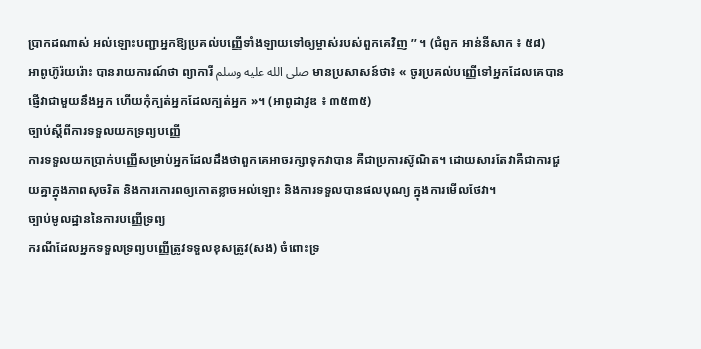ប្រាកដណាស់ អល់ឡោះបញ្ជាអ្នកឱ្យប្រគល់បញ្ញើទាំងឡាយទៅឲ្យម្ចាស់របស់ពួកគេវិញ ’’ ។ (ជំពូក អាន់នីសាក ៖ ៥៨)
អាពូហ៊ូរ៉យរ៉ោះ បានរាយការណ៍ថា ព្យាការី صلى الله عليه وسلم មានប្រសាសន៍ថា៖ « ចូរប្រគល់បញ្ញើទៅអ្នកដែលគេបានផ្ញើវាជាមួយនឹងអ្នក ហើយកុំក្បត់អ្នកដែលក្បត់អ្នក »។ (អាពូដាវូឌ ៖ ៣៥៣៥)
ច្បាប់ស្តីពីការទទួលយកទ្រព្យបញ្ញើ
ការទទួលយកប្រាក់បញ្ញើសម្រាប់អ្នកដែលដឹងថាពួកគេអាចរក្សាទុកវាបាន គឺជាប្រការស៊ូណិត។ ដោយសារតែវាគឺជាការជួយគ្នាក្នុងភាពសុចរិត និងការកោរពឲ្យកោតខ្លាចអល់ឡោះ និងការទទួលបានផលបុណ្យ ក្នុងការមើលថែវា។
ច្បាប់មូលដ្ឋាននៃការបញ្ញើទ្រព្យ
ករណីដែលអ្នកទទួលទ្រព្យបញ្ញើត្រូវទទួលខុសត្រូវ(សង) ចំពោះទ្រ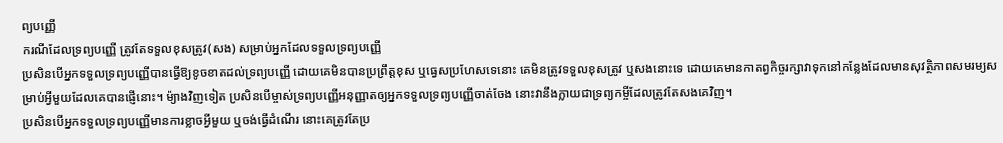ព្យបញ្ញើ
ករណីដែលទ្រព្យបញ្ញើ ត្រូវតែទទួលខុសត្រូវ(សង) សម្រាប់អ្នកដែលទទួលទ្រព្យបញ្ញើ
ប្រសិនបើអ្នកទទួលទ្រព្យបញ្ញើបានធ្វើឱ្យខូចខាតដល់ទ្រព្យបញ្ញើ ដោយគេមិនបានប្រព្រឹត្តខុស ឬធ្វេសប្រហែសទេនោះ គេមិនត្រូវទទួលខុសត្រូវ ឬសងនោះទេ ដោយគេមានកាតព្វកិច្ចរក្សាវាទុកនៅកន្លែងដែលមានសុវត្ថិភាពសមរម្យសម្រាប់អ្វីមួយដែលគេបានផ្ញើនោះ។ ម៉្យាងវិញទៀត ប្រសិនបើម្ចាស់ទ្រព្យបញ្ញើអនុញ្ញាតឲ្យអ្នកទទួលទ្រព្យបញ្ញើចាត់ចែង នោះវានឹងក្លាយជាទ្រព្យកម្ចីដែលត្រូវតែសងគេវិញ។
ប្រសិនបើអ្នកទទួលទ្រព្យបញ្ញើមានការខ្លាចអ្វីមួយ ឬចង់ធ្វើដំណើរ នោះគេត្រូវតែប្រ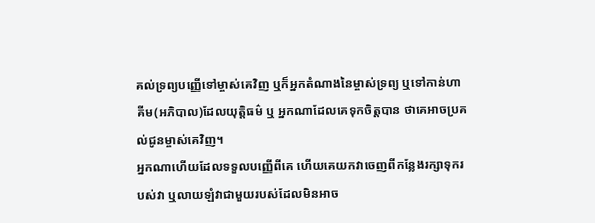គល់ទ្រព្យបញ្ញើទៅម្ចាស់គេវិញ ឬក៏អ្នកតំណាងនៃម្ចាស់ទ្រព្យ ឬទៅកាន់ហាគីម(អភិបាល)ដែលយុត្តិធម៌ ឬ អ្នកណាដែលគេទុកចិត្តបាន ថាគេអាចប្រគល់ជូនម្ចាស់គេវិញ។
អ្នកណាហើយដែលទទួលបញ្ញើពីគេ ហើយគេយកវាចេញពីកន្លែងរក្សាទុករបស់វា ឬលាយឡំវាជាមួយរបស់ដែលមិនអាច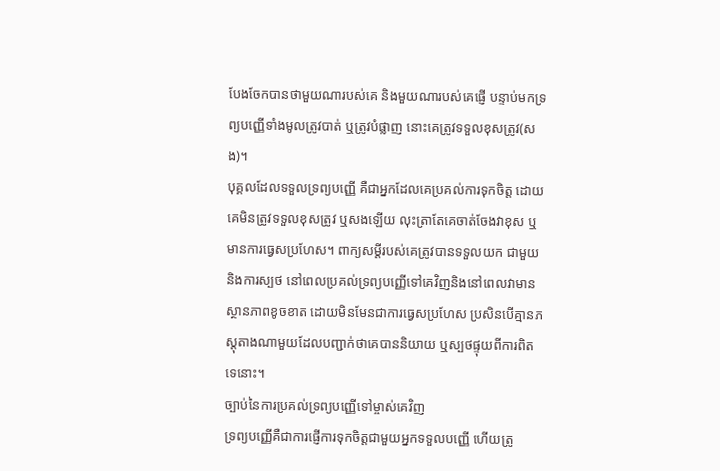បែងចែកបានថាមួយណារបស់គេ និងមួយណារបស់គេផ្ញើ បន្ទាប់មកទ្រព្យបញ្ញើទាំងមូលត្រូវបាត់ ឬត្រូវបំផ្លាញ នោះគេត្រូវទទួលខុសត្រូវ(សង)។
បុគ្គលដែលទទួលទ្រព្យបញ្ញើ គឺជាអ្នកដែលគេប្រគល់ការទុកចិត្ត ដោយគេមិនត្រូវទទួលខុសត្រូវ ឬសងឡើយ លុះត្រាតែគេចាត់ចែងវាខុស ឬមានការធ្វេសប្រហែស។ ពាក្យសម្តីរបស់គេត្រូវបានទទួលយក ជាមួយនិងការស្បថ នៅពេលប្រគល់ទ្រព្យបញ្ញើទៅគេវិញនិងនៅពេលវាមានស្ថានភាពខូចខាត ដោយមិនមែនជាការធ្វេសប្រហែស ប្រសិនបើគ្មានភស្តុតាងណាមួយដែលបញ្ជាក់ថាគេបាននិយាយ ឬស្បថផ្ទុយពីការពិតទេនោះ។
ច្បាប់នៃការប្រគល់ទ្រព្យបញ្ញើទៅម្ចាស់គេវិញ
ទ្រព្យបញ្ញើគឺជាការផ្ញើការទុកចិត្តជាមួយអ្នកទទួលបញ្ញើ ហើយត្រូ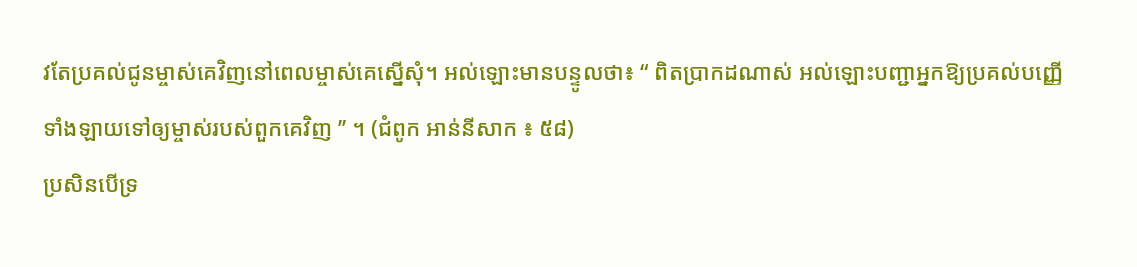វតែប្រគល់ជូនម្ចាស់គេវិញនៅពេលម្ចាស់គេស្នើសុំ។ អល់ឡោះមានបន្ទូលថា៖ “ ពិតប្រាកដណាស់ អល់ឡោះបញ្ជាអ្នកឱ្យប្រគល់បញ្ញើទាំងឡាយទៅឲ្យម្ចាស់របស់ពួកគេវិញ ’’ ។ (ជំពូក អាន់នីសាក ៖ ៥៨)
ប្រសិនបើទ្រ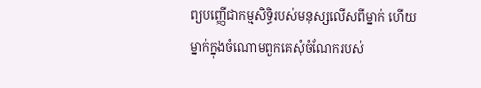ព្យបញ្ញើជាកម្មសិទ្ធិរបស់មនុស្សលើសពីម្នាក់ ហើយម្នាក់ក្នុងចំណោមពួកគេសុំចំណែករបស់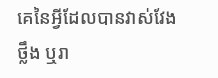គេនៃអ្វីដែលបានវាស់វែង ថ្លឹង ឬរា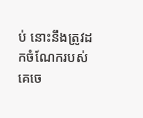ប់ នោះនឹងត្រូវដកចំណែករបស់គេចេ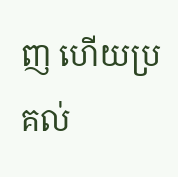ញ ហើយប្រគល់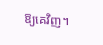ឱ្យគេវិញ។